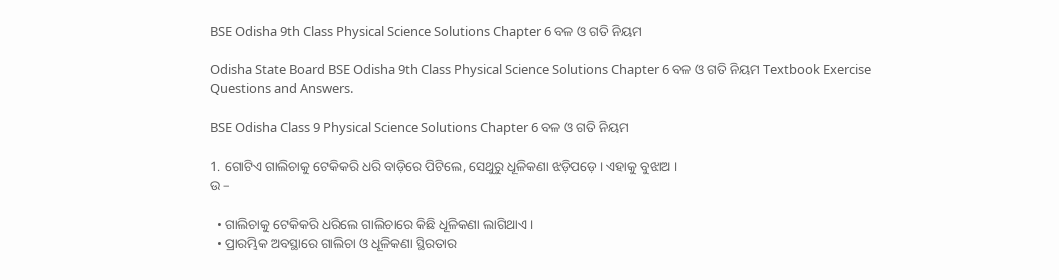BSE Odisha 9th Class Physical Science Solutions Chapter 6 ବଳ ଓ ଗତି ନିୟମ

Odisha State Board BSE Odisha 9th Class Physical Science Solutions Chapter 6 ବଳ ଓ ଗତି ନିୟମ Textbook Exercise Questions and Answers.

BSE Odisha Class 9 Physical Science Solutions Chapter 6 ବଳ ଓ ଗତି ନିୟମ

1. ଗୋଟିଏ ଗାଲିଚାକୁ ଟେକିକରି ଧରି ବାଡ଼ିରେ ପିଟିଲେ, ସେଥୁରୁ ଧୂଳିକଣା ଝଡ଼ିପଡ଼େ । ଏହାକୁ ବୁଝାଅ ।
ଉ –

  • ଗାଲିଚାକୁ ଟେକିକରି ଧରିଲେ ଗାଲିଚାରେ କିଛି ଧୂଳିକଣା ଲାଗିଥାଏ ।
  • ପ୍ରାରମ୍ଭିକ ଅବସ୍ଥାରେ ଗାଲିଚା ଓ ଧୂଳିକଣା ସ୍ଥିରତାର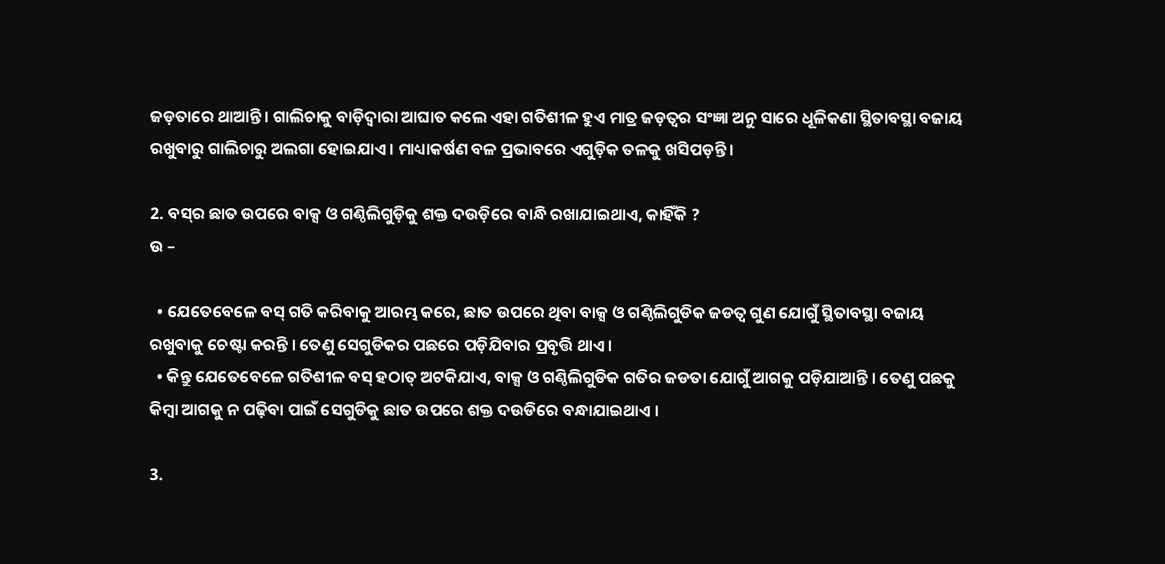ଜଡ଼ତାରେ ଥାଆନ୍ତି । ଗାଲିଚାକୁ ବାଡ଼ିଦ୍ଵାରା ଆଘାତ କଲେ ଏହା ଗତିଶୀଳ ହୁଏ ମାତ୍ର ଜଡ଼ତ୍ଵର ସଂଜ୍ଞା ଅନୁ ସାରେ ଧୂଳିକଣା ସ୍ଥିତାବସ୍ଥା ବଜାୟ ରଖୁବାରୁ ଗାଲିଚାରୁ ଅଲଗା ହୋଇଯାଏ । ମାଧ୍ୟାକର୍ଷଣ ବଳ ପ୍ରଭାବରେ ଏଗୁଡ଼ିକ ତଳକୁ ଖସିପଡ଼ନ୍ତି ।

2. ବସ୍‌ର ଛାତ ଉପରେ ବାକ୍ସ ଓ ଗଣ୍ଠିଲିଗୁଡ଼ିକୁ ଶକ୍ତ ଦଉଡ଼ିରେ ବାନ୍ଧି ରଖାଯାଇଥାଏ, କାହିଁକି ?
ଉ –

  • ଯେତେବେଳେ ବସ୍‌ ଗତି କରିବାକୁ ଆରମ୍ଭ କରେ, ଛାତ ଉପରେ ଥିବା ବାକ୍ସ ଓ ଗଣ୍ଠିଲିଗୁଡିକ ଜଡତ୍ଵ ଗୁଣ ଯୋଗୁଁ ସ୍ଥିତାବସ୍ଥା ବଜାୟ ରଖୁବାକୁ ଚେଷ୍ଟା କରନ୍ତି । ତେଣୁ ସେଗୁଡିକର ପଛରେ ପଡ଼ିଯିବାର ପ୍ରବୃତ୍ତି ଥାଏ ।
  • କିନ୍ତୁ ଯେତେବେଳେ ଗତିଶୀଳ ବସ୍ ହଠାତ୍ ଅଟକିଯାଏ, ବାକ୍ସ ଓ ଗଣ୍ଠିଲିଗୁଡିକ ଗତିର ଜଡତା ଯୋଗୁଁ ଆଗକୁ ପଡ଼ିଯାଆନ୍ତି । ତେଣୁ ପଛକୁ କିମ୍ବା ଆଗକୁ ନ ପଢ଼ିବା ପାଇଁ ସେଗୁଡିକୁ ଛାତ ଉପରେ ଶକ୍ତ ଦଉଡିରେ ବନ୍ଧାଯାଇଥାଏ ।

3.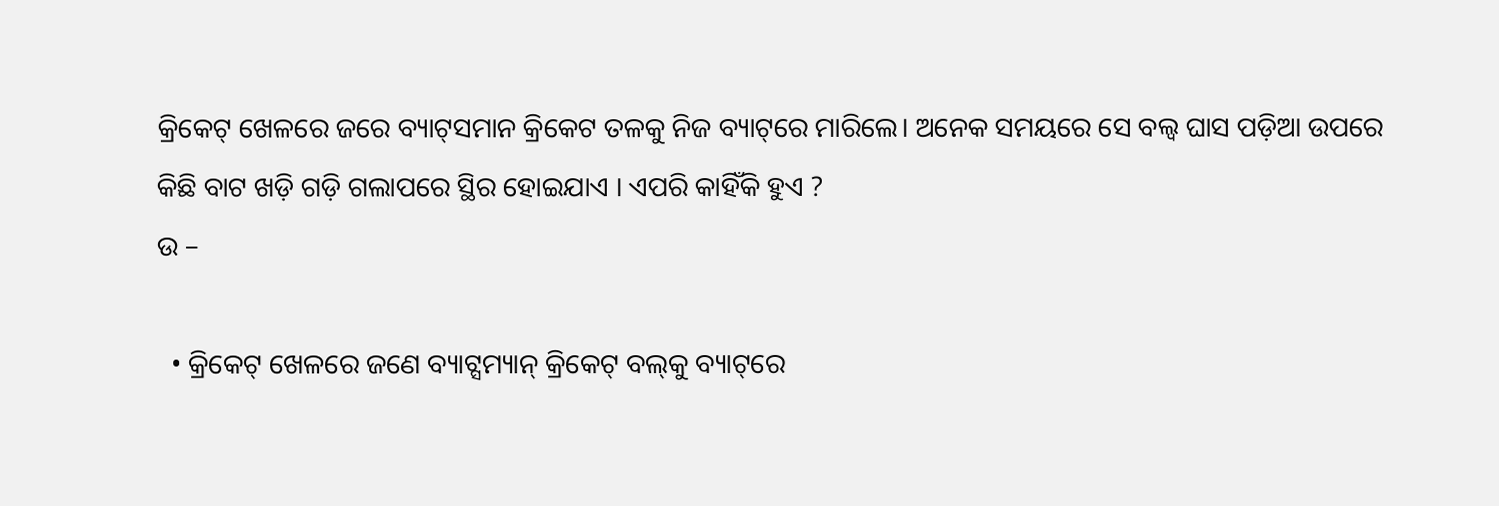କ୍ରିକେଟ୍ ଖେଳରେ ଜରେ ବ୍ୟାଟ୍‌ସମାନ କ୍ରିକେଟ ତଳକୁ ନିଜ ବ୍ୟାଟ୍‌ରେ ମାରିଲେ। ଅନେକ ସମୟରେ ସେ ବଲ୍ବ ଘାସ ପଡ଼ିଆ ଉପରେ କିଛି ବାଟ ଖଡ଼ି ଗଡ଼ି ଗଲାପରେ ସ୍ଥିର ହୋଇଯାଏ । ଏପରି କାହିଁକି ହୁଏ ?
ଉ –

  • କ୍ରିକେଟ୍ ଖେଳରେ ଜଣେ ବ୍ୟାଟ୍ସମ୍ୟାନ୍ କ୍ରିକେଟ୍ ବଲ୍‌କୁ ବ୍ୟାଟ୍‌ରେ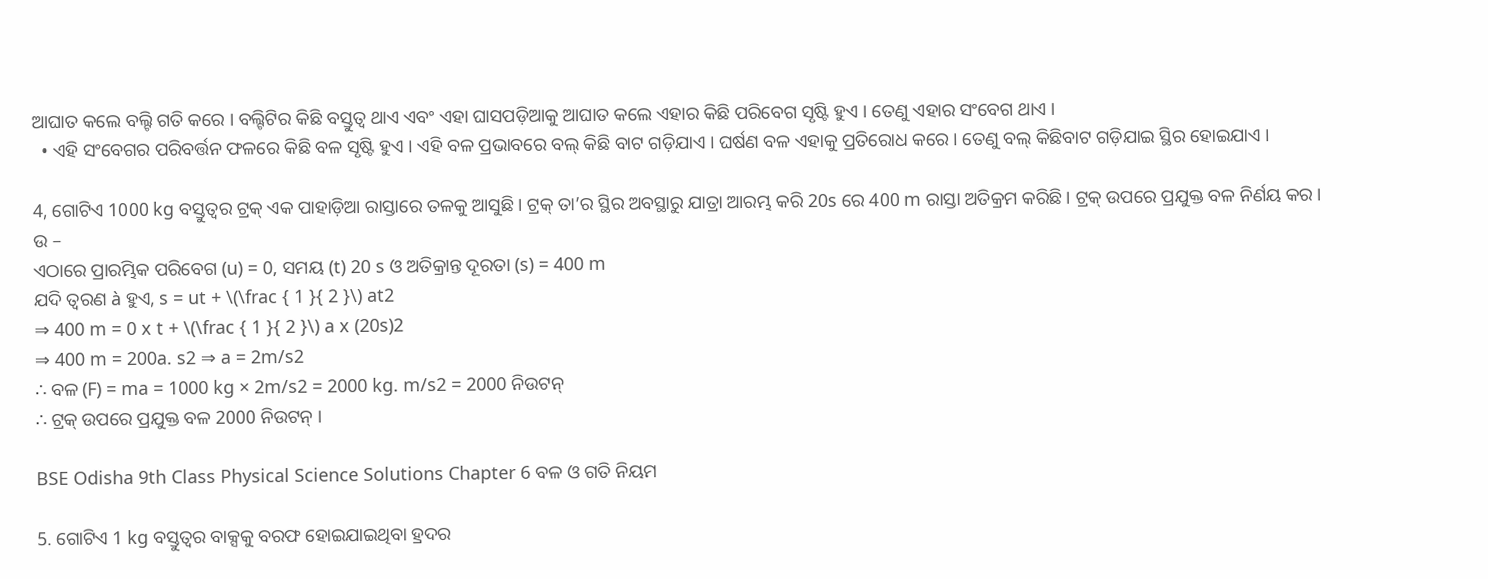ଆଘାତ କଲେ ବଲ୍ଟି ଗତି କରେ । ବଲ୍ଟିଟିର କିଛି ବସ୍ତୁତ୍ଵ ଥାଏ ଏବଂ ଏହା ଘାସପଡ଼ିଆକୁ ଆଘାତ କଲେ ଏହାର କିଛି ପରିବେଗ ସୃଷ୍ଟି ହୁଏ । ତେଣୁ ଏହାର ସଂବେଗ ଥାଏ ।
  • ଏହି ସଂବେଗର ପରିବର୍ତ୍ତନ ଫଳରେ କିଛି ବଳ ସୃଷ୍ଟି ହୁଏ । ଏହି ବଳ ପ୍ରଭାବରେ ବଲ୍‌ କିଛି ବାଟ ଗଡ଼ିଯାଏ । ଘର୍ଷଣ ବଳ ଏହାକୁ ପ୍ରତିରୋଧ କରେ । ତେଣୁ ବଲ୍‌ କିଛିବାଟ ଗଡ଼ିଯାଇ ସ୍ଥିର ହୋଇଯାଏ ।

4, ଗୋଟିଏ 1000 kg ବସ୍ତୁତ୍ଵର ଟ୍ରକ୍ ଏକ ପାହାଡ଼ିଆ ରାସ୍ତାରେ ତଳକୁ ଆସୁଛି । ଟ୍ରକ୍ ତା’ର ସ୍ଥିର ଅବସ୍ଥାରୁ ଯାତ୍ରା ଆରମ୍ଭ କରି 20s ରେ 400 m ରାସ୍ତା ଅତିକ୍ରମ କରିଛି । ଟ୍ରକ୍ ଉପରେ ପ୍ରଯୁକ୍ତ ବଳ ନିର୍ଣୟ କର ।
ଉ –
ଏଠାରେ ପ୍ରାରମ୍ଭିକ ପରିବେଗ (u) = 0, ସମୟ (t) 20 s ଓ ଅତିକ୍ରାନ୍ତ ଦୂରତା (s) = 400 m
ଯଦି ତ୍ଵରଣ à ହୁଏ, s = ut + \(\frac { 1 }{ 2 }\) at2
⇒ 400 m = 0 x t + \(\frac { 1 }{ 2 }\) a x (20s)2
⇒ 400 m = 200a. s2 ⇒ a = 2m/s2
∴ ବଳ (F) = ma = 1000 kg × 2m/s2 = 2000 kg. m/s2 = 2000 ନିଉଟନ୍
∴ ଟ୍ରକ୍ ଉପରେ ପ୍ରଯୁକ୍ତ ବଳ 2000 ନିଉଟନ୍ ।

BSE Odisha 9th Class Physical Science Solutions Chapter 6 ବଳ ଓ ଗତି ନିୟମ

5. ଗୋଟିଏ 1 kg ବସ୍ତୁତ୍ଵର ବାକ୍ସକୁ ବରଫ ହୋଇଯାଇଥିବା ହ୍ରଦର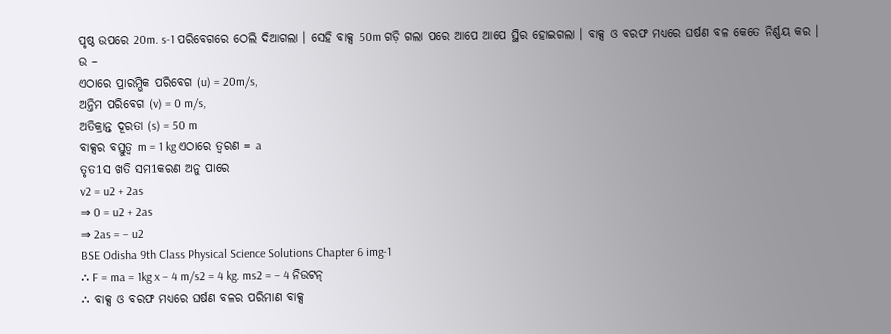ପୃଷ୍ଠ ଉପରେ 20m. s-1 ପରିବେଗରେ ଠେଲି ଦିଆଗଲା । ସେହି ବାକ୍ସ 50m ଗଡ଼ି ଗଲା ପରେ ଆପେ ଆପେ ସ୍ଥିର ହୋଇଗଲା । ବାକ୍ସ ଓ ବରଫ ମଧ୍ୟରେ ଘର୍ଷଣ ବଳ କେତେ ନିର୍ଣ୍ଣୟ କର ।
ଉ –
ଏଠାରେ ପ୍ରାରମ୍ଭିକ ପରିବେଗ (u) = 20m/s,
ଅନ୍ତିମ ପରିବେଗ (v) = 0 m/s,
ଅତିକ୍ରାନ୍ତ ଦୂରତା (s) = 50 m
ବାକ୍ସର ବସ୍ତୁତ୍ଵ m = 1 kg ଏଠାରେ ତ୍ଵରଣ = a
ତୃତ1ସ ଖତି ସମ1କରଣ ଅନୁ ପାରେ
v2 = u2 + 2as
⇒ 0 = u2 + 2as
⇒ 2as = – u2
BSE Odisha 9th Class Physical Science Solutions Chapter 6 img-1
∴ F = ma = 1kg x – 4 m/s2 = 4 kg. ms2 = – 4 ନିଉଟନ୍
∴ ବାକ୍ସ ଓ ବରଫ ମଧ୍ଯରେ ଘର୍ଷଣ ବଳର ପରିମାଣ ବାକ୍ସ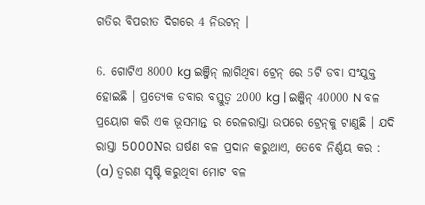ଗତିର ବିପରୀତ ଦିଗରେ 4 ନିଉଟନ୍ ।

6. ଗୋଟିଏ 8000 kg ଇଞ୍ଜିନ୍ ଲାଗିଥିବା ଟ୍ରେନ୍ ରେ 5ଟି ଡବା ସଂଯୁକ୍ତ ହୋଇଛି । ପ୍ରତ୍ୟେକ ଡବାର ବସ୍ତୁତ୍ଵ 2000 kg | ଇଞ୍ଜିନ୍ 40000 N ବଳ ପ୍ରୟୋଗ କରି ଏକ ଭୂସମାନ୍ତ ର ରେଳରାସ୍ତା ଉପରେ ଟ୍ରେନ୍‌କୁ ଟାଣୁଛି । ଯଦି ରାସ୍ତା 5000Nର ଘର୍ଷଣ ବଳ ପ୍ରଦାନ କରୁଥାଏ, ତେବେ ନିର୍ଣ୍ଣୟ କର :
(a) ତ୍ଵରଣ ସୃଷ୍ଟି କରୁଥିବା ମୋଟ ବଳ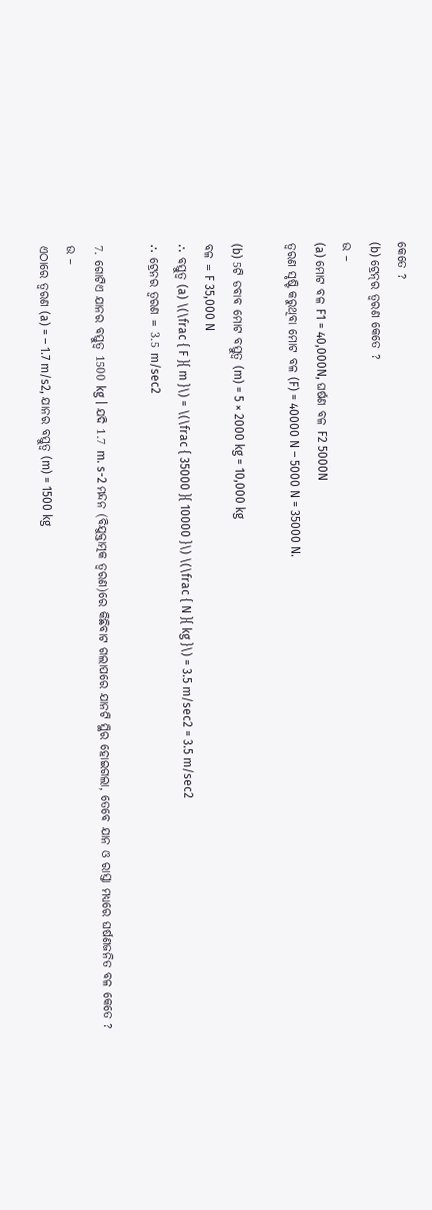କେତେ ?
(b) ଟ୍ରେନ୍‌ର ତ୍ଵରଣ କେତେ ?
ଉ –
(a) ମୋଟ ବଳ F1 = 40,000N, ଘର୍ଷଣ ବଳ F2 5000N
ତ୍ଵରଣ ସୃଷ୍ଟି କରୁଥିବା ମୋଟ ବଳ (F) = 40000 N – 5000 N = 35000 N.

(b) 5ଟି ଡବାବ ମୋଟ ବସ୍ତୁତ୍ଵ (m) = 5 × 2000 kg = 10,000 kg
ବଳ = F 35,000 N
∴ ବସ୍ତୁତ୍ଵ (a) \(\frac { F }{ m }\) = \(\frac { 35000 }{ 10000 }\) \(\frac { N }{ kg }\) = 3.5 m/sec2 = 3.5 m/sec2
∴ ଟ୍ରେନର ତ୍ଵରଣ = 3.5 m/sec2

7. ଗୋଟିଏ ଯାନର ବସ୍ତୁତ୍ୱ 1500 kg | ଯଦି 1.7 m. s-2 ମନ୍ଦନ (ବିଯୁକ୍ତାତ୍ମକ ତ୍ଵରଣ)ରେ କିଛିବାଟ ଗଲାପରେ ଯାନଟି ସ୍ଥିର ହୋଇଗଲା, ତେବେ ଯାନ ଓ ରାସ୍ତା ମଧ୍ୟରେ ଘର୍ଷଣଜନିତ ବଳ କେତେ ?
ଉ –
ଏଠାରେ ତ୍ଵରଣ (a) = – 1.7 m/s2, ଯାନର ବସ୍ତୁତ୍ୱ (m) = 1500 kg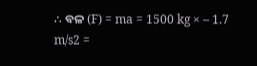∴ ବଳ (F) = ma = 1500 kg × – 1.7 m/s2 =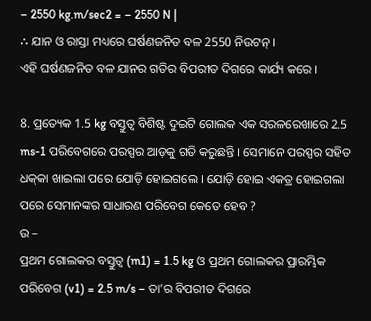– 2550 kg.m/sec2 = – 2550 N |
∴ ଯାନ ଓ ରାସ୍ତା ମଧ୍ୟରେ ଘର୍ଷଣଜନିତ ବଳ 2550 ନିଉଟନ୍ ।
ଏହି ଘର୍ଷଣଜନିତ ବଳ ଯାନର ଗତିର ବିପରୀତ ଦିଗରେ କାର୍ଯ୍ୟ କରେ ।

8. ପ୍ରତ୍ୟେକ 1.5 kg ବସ୍ତୁତ୍ଵ ବିଶିଷ୍ଟ ଦୁଇଟି ଗୋଲକ ଏକ ସରଳରେଖାରେ 2.5 ms-1 ପରିବେଗରେ ପରସ୍ପର ଆଡ଼କୁ ଗତି କରୁଛନ୍ତି । ସେମାନେ ପରସ୍ପର ସହିତ ଧକ୍‌କା ଖାଇଲା ପରେ ଯୋଡ଼ି ହୋଇଗଲେ । ଯୋଡ଼ି ହୋଇ ଏକତ୍ର ହୋଇଗଲା ପରେ ସେମାନଙ୍କର ସାଧାରଣ ପରିବେଗ କେତେ ହେବ ?
ଉ –
ପ୍ରଥମ ଗୋଲକର ବସ୍ତୁତ୍ଵ (m1) = 1.5 kg ଓ ପ୍ରଥମ ଗୋଲକର ପ୍ରାରମ୍ଭିକ ପରିବେଗ (v1) = 2.5 m/s – ତା’ର ବିପରୀତ ଦିଗରେ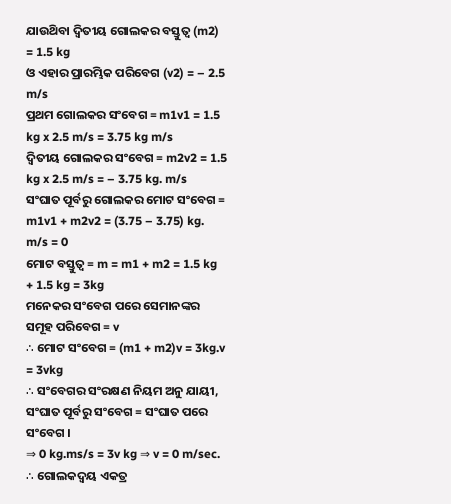ଯାଉଥ‌ିବା ଦ୍ଵିତୀୟ ଗୋଲକର ବସ୍ତୁତ୍ଵ (m2) = 1.5 kg
ଓ ଏହାର ପ୍ରାରମ୍ଭିକ ପରିବେଗ (v2) = – 2.5 m/s
ପ୍ରଥମ ଗୋଲକର ସଂବେଗ = m1v1 = 1.5 kg x 2.5 m/s = 3.75 kg m/s
ଦ୍ଵିତୀୟ ଗୋଲକର ସଂବେଗ = m2v2 = 1.5 kg x 2.5 m/s = – 3.75 kg. m/s
ସଂଘାତ ପୂର୍ବରୁ ଗୋଲକର ମୋଟ ସଂବେଗ = m1v1 + m2v2 = (3.75 – 3.75) kg. m/s = 0
ମୋଟ ବସ୍ତୁତ୍ଵ = m = m1 + m2 = 1.5 kg + 1.5 kg = 3kg
ମନେକର ସଂବେଗ ପରେ ସେମାନଙ୍କର ସମୂହ ପରିବେଗ = v
∴ ମୋଟ ସଂବେଗ = (m1 + m2)v = 3kg.v = 3vkg
∴ ସଂବେଗର ସଂରକ୍ଷଣ ନିୟମ ଅନୁ ଯାୟୀ, ସଂଘାତ ପୂର୍ବରୁ ସଂବେଗ = ସଂଘାତ ପରେ ସଂବେଗ ।
⇒ 0 kg.ms/s = 3v kg ⇒ v = 0 m/sec.
∴ ଗୋଲକଦ୍ଵୟ ଏକତ୍ର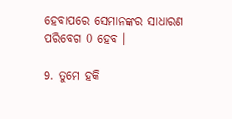ହେବାପରେ ସେମାନଙ୍କର ସାଧାରଣ ପରିବେଗ 0 ହେବ ।

9. ତୁମେ ହକି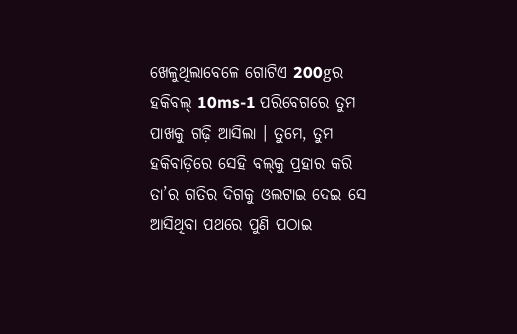ଖେଳୁଥିଲାବେଳେ ଗୋଟିଏ 200gର ହକିବଲ୍‌ 10ms-1 ପରିବେଗରେ ତୁମ ପାଖକୁ ଗଢ଼ି ଆସିଲା । ତୁମେ, ତୁମ ହକିବାଡ଼ିରେ ସେହି ବଲ୍‌କୁ ପ୍ରହାର କରି ତା’ର ଗତିର ଦିଗକୁ ଓଲଟାଇ ଦେଇ ସେ ଆସିଥିବା ପଥରେ ପୁଣି ପଠାଇ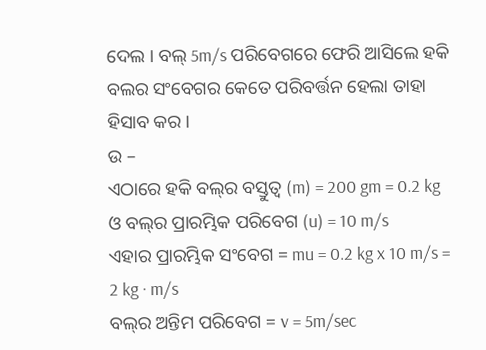ଦେଲ । ବଲ୍‌ 5m/s ପରିବେଗରେ ଫେରି ଆସିଲେ ହକି ବଲର ସଂବେଗର କେତେ ପରିବର୍ତ୍ତନ ହେଲା ତାହା ହିସାବ କର ।
ଉ –
ଏଠାରେ ହକି ବଲ୍‌ର ବସ୍ତୁତ୍ଵ (m) = 200 gm = 0.2 kg ଓ ବଲ୍‌ର ପ୍ରାରମ୍ଭିକ ପରିବେଗ (u) = 10 m/s
ଏହାର ପ୍ରାରମ୍ଭିକ ସଂବେଗ = mu = 0.2 kg x 10 m/s = 2 kg · m/s
ବଲ୍‌ର ଅନ୍ତିମ ପରିବେଗ = v = 5m/sec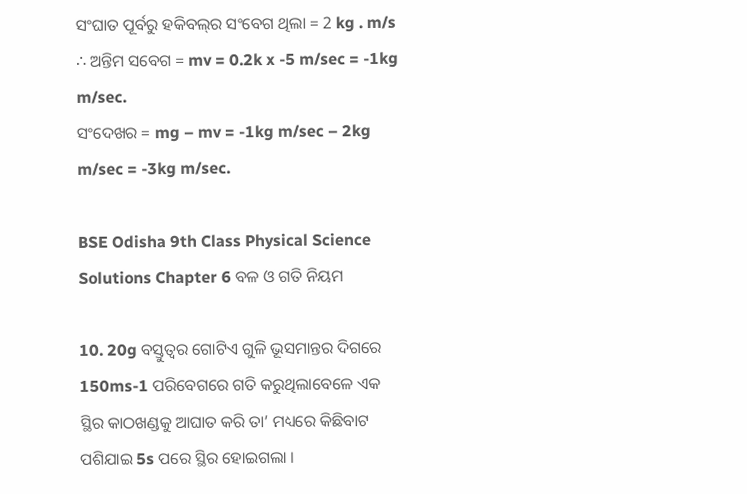ସଂଘାତ ପୂର୍ବରୁ ହକିବଲ୍‌ର ସଂବେଗ ଥିଲା = 2 kg . m/s
∴ ଅନ୍ତିମ ସବେଗ = mv = 0.2k x -5 m/sec = -1kg m/sec.
ସଂଦେଖର = mg – mv = -1kg m/sec – 2kg m/sec = -3kg m/sec.

BSE Odisha 9th Class Physical Science Solutions Chapter 6 ବଳ ଓ ଗତି ନିୟମ

10. 20g ବସ୍ତୁତ୍ଵର ଗୋଟିଏ ଗୁଳି ଭୂସମାନ୍ତର ଦିଗରେ 150ms-1 ପରିବେଗରେ ଗତି କରୁଥିଲାବେଳେ ଏକ ସ୍ଥିର କାଠଖଣ୍ଡକୁ ଆଘାତ କରି ତା’ ମଧ୍ୟରେ କିଛିବାଟ ପଶିଯାଇ 5s ପରେ ସ୍ଥିର ହୋଇଗଲା ।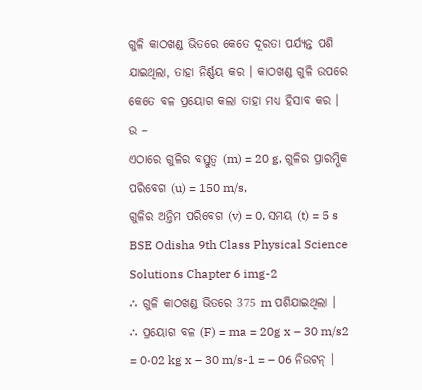ଗୁଳି କାଠଖଣ୍ଡ ଭିତରେ କେତେ ଦୂରତା ପର୍ଯ୍ୟନ୍ତ ପଶି ଯାଇଥିଲା, ତାହା ନିର୍ଣ୍ଣୟ କର । କାଠଖଣ୍ଡ ଗୁଳି ଉପରେ କେତେ ବଳ ପ୍ରୟୋଗ କଲା ତାହା ମଧ୍ୟ ହିସାବ କର ।
ଉ –
ଏଠାରେ ଗୁଳିର ବସ୍ତୁତ୍ଵ (m) = 20 g, ଗୁଳିର ପ୍ରାରମ୍ଭିକ ପରିବେଗ (u) = 150 m/s,
ଗୁଳିର ଅନ୍ତିମ ପରିବେଗ (v) = 0, ସମୟ (t) = 5 s
BSE Odisha 9th Class Physical Science Solutions Chapter 6 img-2
∴ ଗୁଳି କାଠଖଣ୍ଡ ଭିତରେ 375 m ପଶିଯାଇଥିଲା ।
∴ ପ୍ରୟୋଗ ବଳ (F) = ma = 20g x – 30 m/s2 = 0·02 kg x – 30 m/s-1 = – 06 ନିଉଟନ୍ ।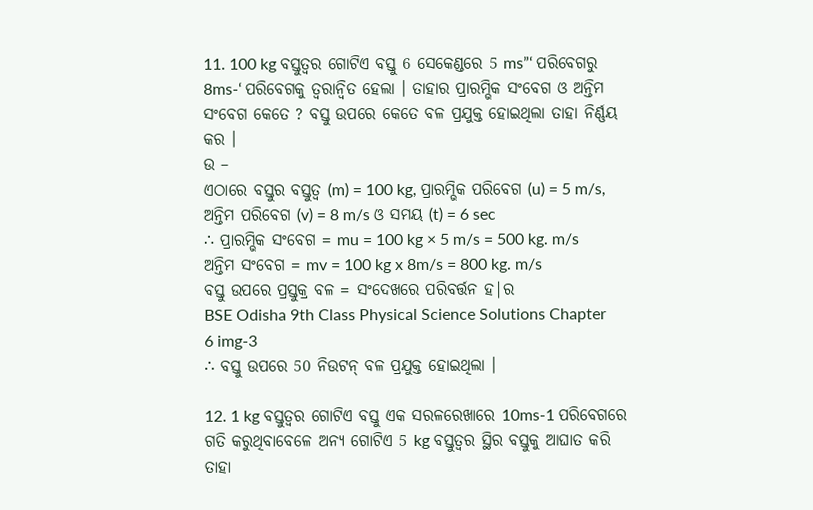11. 100 kg ବସ୍ତୁତ୍ଵର ଗୋଟିଏ ବସ୍ତୁ 6 ସେକେଣ୍ଡରେ 5 ms”‘ ପରିବେଗରୁ 8ms-‘ ପରିବେଗକୁ ତ୍ୱରାନ୍ବିତ ହେଲା । ତାହାର ପ୍ରାରମ୍ଭିକ ସଂବେଗ ଓ ଅନ୍ତିମ ସଂବେଗ କେତେ ? ବସ୍ତୁ ଉପରେ କେତେ ବଳ ପ୍ରଯୁକ୍ତ ହୋଇଥିଲା ତାହା ନିର୍ଣ୍ଣୟ କର ।
ଉ –
ଏଠାରେ ବସ୍ତୁର ବସ୍ତୁତ୍ଵ (m) = 100 kg, ପ୍ରାରମ୍ଭିକ ପରିବେଗ (u) = 5 m/s,
ଅନ୍ତିମ ପରିବେଗ (v) = 8 m/s ଓ ସମୟ (t) = 6 sec
∴ ପ୍ରାରମ୍ଭିକ ସଂବେଗ = mu = 100 kg × 5 m/s = 500 kg. m/s
ଅନ୍ତିମ ସଂବେଗ = mv = 100 kg x 8m/s = 800 kg. m/s
ବସ୍ତୁ ଉପରେ ପ୍ରସ୍ତୁକ୍ର ବଳ = ସଂଦେଖରେ ପରିବର୍ତ୍ତନ ହ|ର
BSE Odisha 9th Class Physical Science Solutions Chapter 6 img-3
∴ ବସ୍ତୁ ଉପରେ 50 ନିଉଟନ୍ ବଳ ପ୍ରଯୁକ୍ତ ହୋଇଥିଲା ।

12. 1 kg ବସ୍ତୁତ୍ଵର ଗୋଟିଏ ବସ୍ତୁ ଏକ ସରଳରେଖାରେ 10ms-1 ପରିବେଗରେ ଗତି କରୁଥିବାବେଳେ ଅନ୍ୟ ଗୋଟିଏ 5 kg ବସ୍ତୁତ୍ଵର ସ୍ଥିର ବସ୍ତୁକୁ ଆଘାତ କରି ତାହା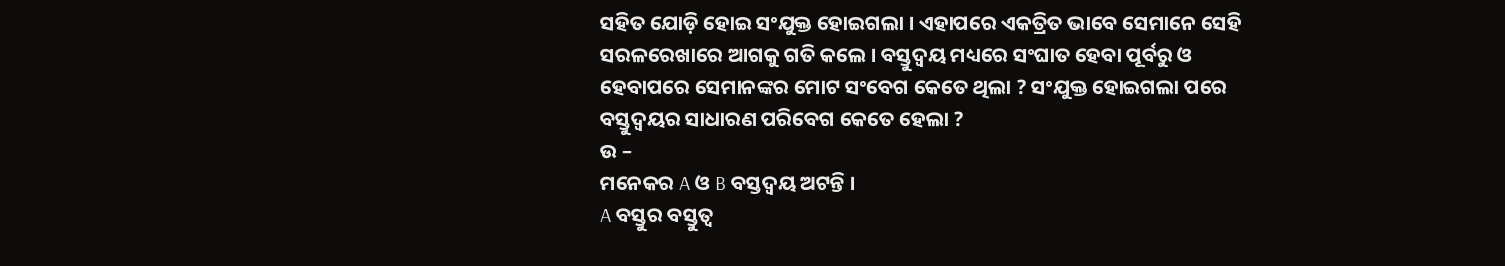ସହିତ ଯୋଡ଼ି ହୋଇ ସଂଯୁକ୍ତ ହୋଇଗଲା । ଏହାପରେ ଏକତ୍ରିତ ଭାବେ ସେମାନେ ସେହି ସରଳରେଖାରେ ଆଗକୁ ଗତି କଲେ । ବସ୍ତୁଦ୍ଵୟ ମଧ୍ୟରେ ସଂଘାତ ହେବା ପୂର୍ବରୁ ଓ ହେବାପରେ ସେମାନଙ୍କର ମୋଟ ସଂବେଗ କେତେ ଥିଲା ? ସଂଯୁକ୍ତ ହୋଇଗଲା ପରେ ବସ୍ତୁଦ୍ଵୟର ସାଧାରଣ ପରିବେଗ କେତେ ହେଲା ?
ଉ –
ମନେକର A ଓ B ବସ୍ତଦ୍ଵୟ ଅଟନ୍ତି ।
A ବସ୍ତୁର ବସ୍ତୁତ୍ଵ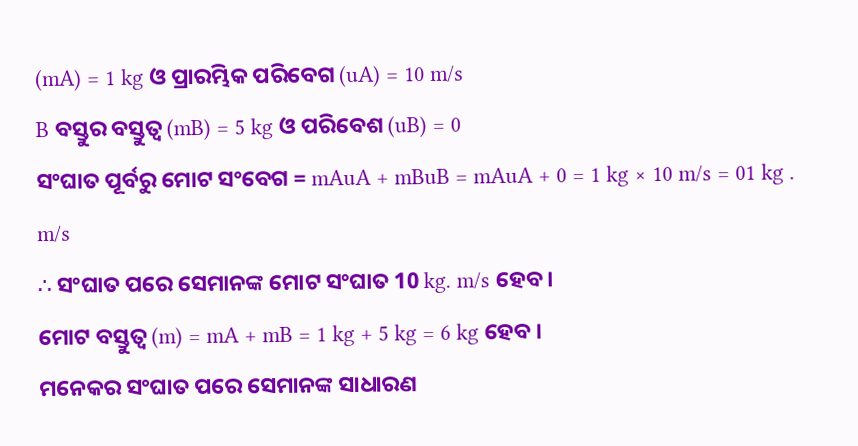(mA) = 1 kg ଓ ପ୍ରାରମ୍ଭିକ ପରିବେଗ (uA) = 10 m/s
B ବସ୍ତୁର ବସ୍ତୁତ୍ଵ (mB) = 5 kg ଓ ପରିବେଶ (uB) = 0
ସଂଘାତ ପୂର୍ବରୁ ମୋଟ ସଂବେଗ = mAuA + mBuB = mAuA + 0 = 1 kg × 10 m/s = 01 kg . m/s
∴ ସଂଘାତ ପରେ ସେମାନଙ୍କ ମୋଟ ସଂଘାତ 10 kg. m/s ହେବ ।
ମୋଟ ବସ୍ତୁତ୍ଵ (m) = mA + mB = 1 kg + 5 kg = 6 kg ହେବ ।
ମନେକର ସଂଘାତ ପରେ ସେମାନଙ୍କ ସାଧାରଣ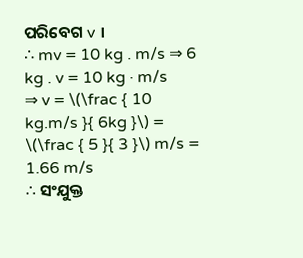ପରିବେଗ v ।
∴ mv = 10 kg . m/s ⇒ 6 kg . v = 10 kg · m/s
⇒ v = \(\frac { 10 kg.m/s }{ 6kg }\) = \(\frac { 5 }{ 3 }\) m/s = 1.66 m/s
∴ ସଂଯୁକ୍ତ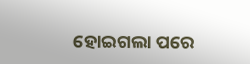ହୋଇଗଲା ପରେ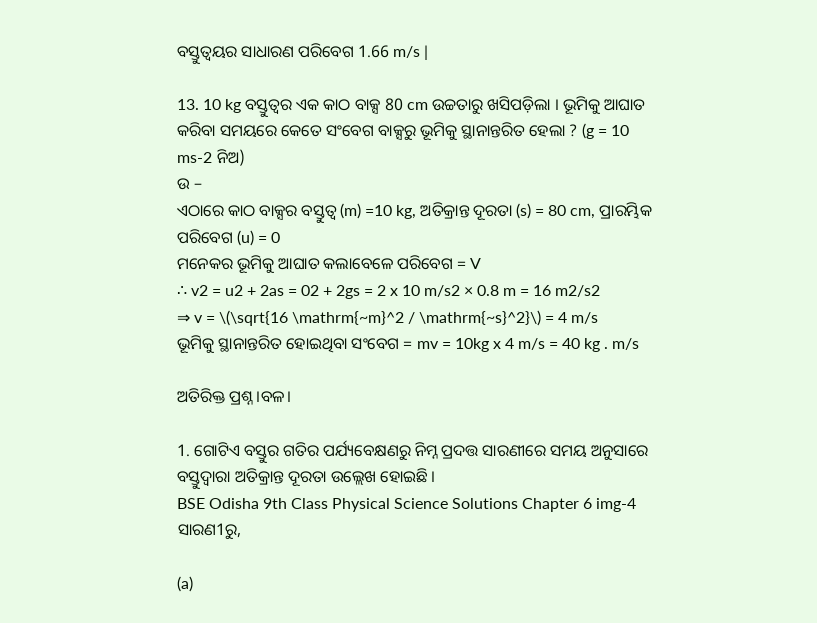ବସ୍ତୁତ୍ଵୟର ସାଧାରଣ ପରିବେଗ 1.66 m/s |

13. 10 kg ବସ୍ତୁତ୍ଵର ଏକ କାଠ ବାକ୍ସ 80 cm ଉଚ୍ଚତାରୁ ଖସିପଡ଼ିଲା । ଭୂମିକୁ ଆଘାତ କରିବା ସମୟରେ କେତେ ସଂବେଗ ବାକ୍ସରୁ ଭୂମିକୁ ସ୍ଥାନାନ୍ତରିତ ହେଲା ? (g = 10 ms-2 ନିଅ)
ଉ –
ଏଠାରେ କାଠ ବାକ୍ସର ବସ୍ତୁତ୍ଵ (m) =10 kg, ଅତିକ୍ରାନ୍ତ ଦୂରତା (s) = 80 cm, ପ୍ରାରମ୍ଭିକ ପରିବେଗ (u) = 0
ମନେକର ଭୂମିକୁ ଆଘାତ କଲାବେଳେ ପରିବେଗ = V
∴ v2 = u2 + 2as = 02 + 2gs = 2 x 10 m/s2 × 0.8 m = 16 m2/s2
⇒ v = \(\sqrt{16 \mathrm{~m}^2 / \mathrm{~s}^2}\) = 4 m/s
ଭୂମିକୁ ସ୍ଥାନାନ୍ତରିତ ହୋଇଥିବା ସଂବେଗ = mv = 10kg x 4 m/s = 40 kg . m/s

ଅତିରିକ୍ତ ପ୍ରଶ୍ନ।ବଳ।

1. ଗୋଟିଏ ବସ୍ତୁର ଗତିର ପର୍ଯ୍ୟବେକ୍ଷଣରୁ ନିମ୍ନ ପ୍ରଦତ୍ତ ସାରଣୀରେ ସମୟ ଅନୁସାରେ ବସ୍ତୁଦ୍ଵାରା ଅତିକ୍ରାନ୍ତ ଦୂରତା ଉଲ୍ଲେଖ ହୋଇଛି ।
BSE Odisha 9th Class Physical Science Solutions Chapter 6 img-4
ସାରଣ1ରୁ,

(a)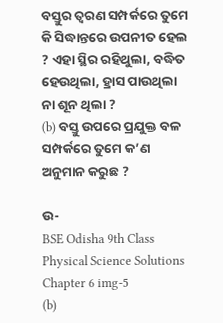ବସ୍ତୁର ତ୍ଵରଣ ସମ୍ପର୍କରେ ତୁମେ କି ସିଦ୍ଧାନ୍ତରେ ଉପନୀତ ହେଲ ? ଏହା ସ୍ଥିର ରହିଥୁଲା, ବଦ୍ଧିତ ହେଉଥିଲା, ହ୍ରାସ ପାଉଥିଲା ନା ଶୂନ ଥିଲା ?
(b) ବସ୍ତୁ ଉପରେ ପ୍ରଯୁକ୍ତ ବଳ ସମ୍ପର୍କରେ ତୁମେ କ’ଣ ଅନୁମାନ କରୁଛ ?

ଉ-
BSE Odisha 9th Class Physical Science Solutions Chapter 6 img-5
(b)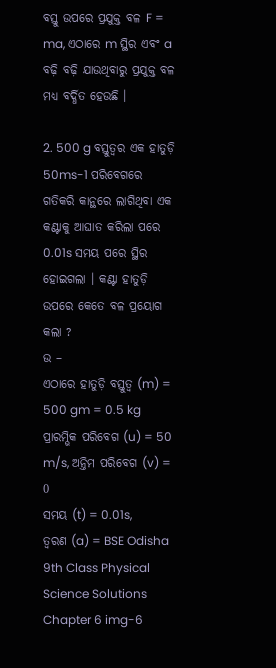ବସ୍ତୁ ଉପରେ ପ୍ରଯୁକ୍ତ ବଳ F = ma, ଏଠାରେ m ସ୍ଥିର ଏବଂ a ବଢ଼ି ବଢ଼ି ଯାଉଥିବାରୁ ପ୍ରଯୁକ୍ତ ବଳ ମଧ୍ଯ ବର୍ଦ୍ଧିତ ହେଉଛି ।

2. 500 g ବସ୍ତୁତ୍ଵର ଏକ ହାତୁଡ଼ି 50ms-1 ପରିବେଗରେ ଗତିକରି କାନ୍ଥରେ ଲାଗିଥିବା ଏକ କଣ୍ଟାକୁ ଆଘାତ କରିଲା ପରେ 0.01s ସମୟ ପରେ ସ୍ଥିର ହୋଇଗଲା । କଣ୍ଟା ହାତୁଡ଼ି ଉପରେ କେତେ ବଳ ପ୍ରୟୋଗ କଲା ?
ଉ –
ଏଠାରେ ହାତୁଡ଼ି ବସ୍ତୁତ୍ଵ (m) = 500 gm = 0.5 kg
ପ୍ରାରମ୍ଭିକ ପରିବେଗ (u) = 50 m/s, ଅନ୍ତିମ ପରିବେଗ (v) = 0
ସମୟ (t) = 0.01s,
ତ୍ୱରଣ (a) = BSE Odisha 9th Class Physical Science Solutions Chapter 6 img-6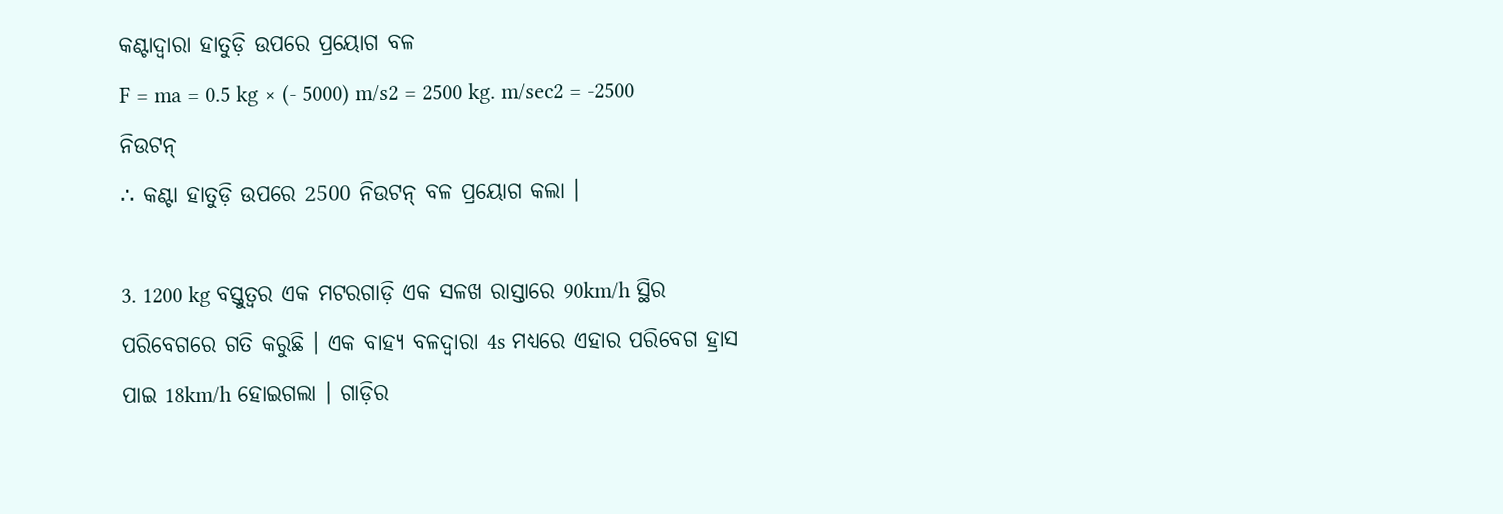କଣ୍ଟାଦ୍ଵାରା ହାତୁଡ଼ି ଉପରେ ପ୍ରୟୋଗ ବଳ
F = ma = 0.5 kg × (- 5000) m/s2 = 2500 kg. m/sec2 = -2500 ନିଉଟନ୍
∴ କଣ୍ଟା ହାତୁଡ଼ି ଉପରେ 2500 ନିଉଟନ୍ ବଳ ପ୍ରୟୋଗ କଲା ।

3. 1200 kg ବସ୍ତୁତ୍ଵର ଏକ ମଟରଗାଡ଼ି ଏକ ସଳଖ ରାସ୍ତାରେ 90km/h ସ୍ଥିର ପରିବେଗରେ ଗତି କରୁଛି । ଏକ ବାହ୍ୟ ବଳଦ୍ଵାରା 4s ମଧ୍ଯରେ ଏହାର ପରିବେଗ ହ୍ରାସ ପାଇ 18km/h ହୋଇଗଲା । ଗାଡ଼ିର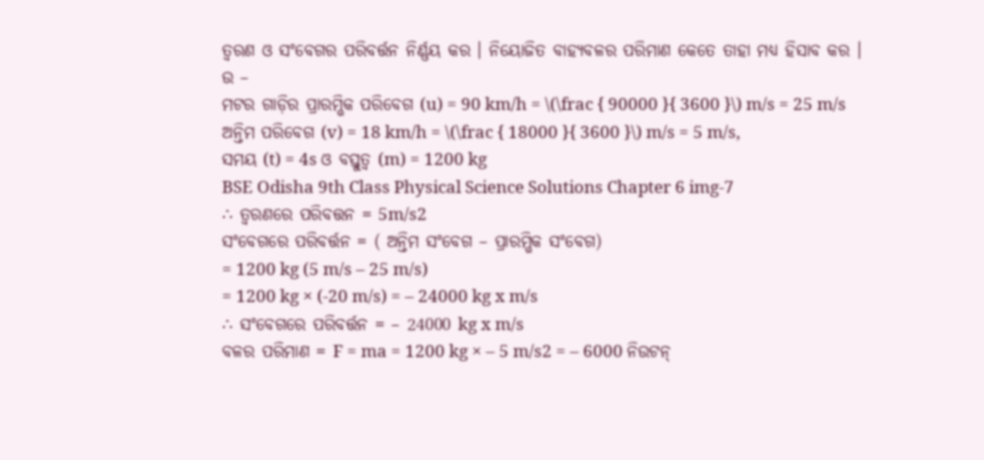ତ୍ଵରଣ ଓ ସଂବେଗର ପରିବର୍ତ୍ତନ ନିର୍ଣ୍ଣୟ କର । ନିୟୋଜିତ ବାହ୍ୟବଳର ପରିମାଣ କେତେ ତାହା ମଧ୍ୟ ହିସାବ କର ।
ଉ –
ମଟର ଗାଡ଼ିର ପ୍ରାରମ୍ଭିକ ପରିବେଗ (u) = 90 km/h = \(\frac { 90000 }{ 3600 }\) m/s = 25 m/s
ଅନ୍ତିମ ପରିବେଗ (v) = 18 km/h = \(\frac { 18000 }{ 3600 }\) m/s = 5 m/s,
ସମୟ (t) = 4s ଓ ବସ୍ତୁତ୍ୱ (m) = 1200 kg
BSE Odisha 9th Class Physical Science Solutions Chapter 6 img-7
∴ ତ୍ଵରଣରେ ପରିବତ୍ତନ = 5m/s2
ସଂବେଗରେ ପରିବର୍ତ୍ତନ = ( ଅନ୍ତିମ ସଂବେଗ – ପ୍ରାରମ୍ଭିକ ସଂବେଗ)
= 1200 kg (5 m/s – 25 m/s)
= 1200 kg × (-20 m/s) = – 24000 kg x m/s
∴ ସଂବେଗରେ ପରିବର୍ତ୍ତନ = – 24000 kg x m/s
ବଳର ପରିମାଣ = F = ma = 1200 kg × – 5 m/s2 = – 6000 ନିଉଟନ୍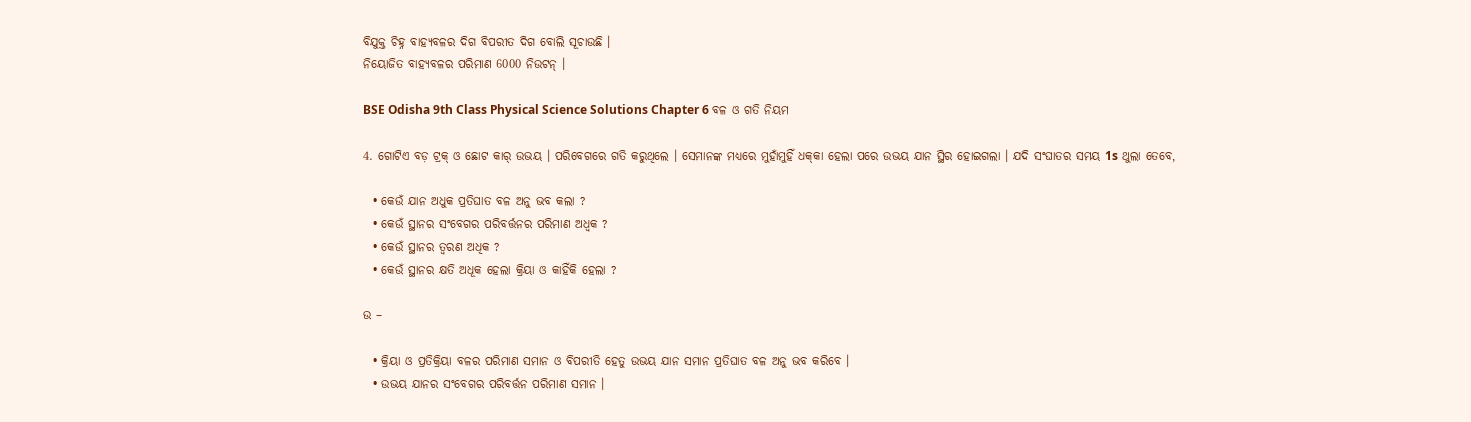ବିଯୁକ୍ତ ଚିହ୍ନ ବାହ୍ୟବଳର ଦିଗ ବିପରୀତ ଦିଗ ବୋଲି ସୂଚାଉଛି ।
ନିୟୋଜିତ ବାହ୍ୟବଳର ପରିମାଣ 6000 ନିଉଟନ୍ ।

BSE Odisha 9th Class Physical Science Solutions Chapter 6 ବଳ ଓ ଗତି ନିୟମ

4. ଗୋଟିଏ ବଡ଼ ଟ୍ରକ୍ ଓ ଛୋଟ କାର୍ ଉଭୟ । ପରିବେଗରେ ଗତି କରୁଥିଲେ । ସେମାନଙ୍କ ମଧ୍ୟରେ ମୁହାଁମୁହିଁ ଧକ୍‌କା ହେଲା ପରେ ଉଭୟ ଯାନ ସ୍ଥିର ହୋଇଗଲା । ଯଦି ସଂଘାତର ସମୟ 1s ଥୁଲା ତେବେ,

  • କେଉଁ ଯାନ ଅଧୁକ ପ୍ରତିଘାତ ବଳ ଅନୁ ଭବ କଲା ?
  • କେଉଁ ସ୍ଥାନର ସଂବେଗର ପରିବର୍ତ୍ତନର ପରିମାଣ ଅଧ୍ବକ ?
  • କେଉଁ ସ୍ଥାନର ତ୍ଵରଣ ଅଧିକ ?
  • କେଉଁ ସ୍ଥାନର କ୍ଷତି ଅଧୂକ ହେଲା କ୍ରିୟା ଓ କାହିଁକି ହେଲା ?

ଉ –

  • କ୍ରିୟା ଓ ପ୍ରତିକ୍ରିୟା ବଳର ପରିମାଣ ସମାନ ଓ ବିପରୀତି ହେତୁ ଉଭୟ ଯାନ ସମାନ ପ୍ରତିଘାତ ବଳ ଅନୁ ଭବ କରିବେ ।
  • ଉଭୟ ଯାନର ସଂବେଗର ପରିବର୍ତ୍ତନ ପରିମାଣ ସମାନ ।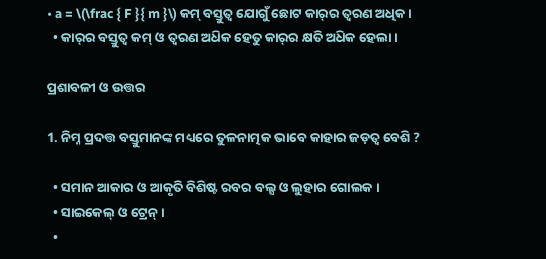• a = \(\frac { F }{ m }\) କମ୍ ବସ୍ତୁତ୍ଵ ଯୋଗୁଁ ଛୋଟ କାର୍‌ର ତ୍ଵରଣ ଅଧିକ ।
  • କାର୍‌ର ବସ୍ତୁତ୍ଵ କମ୍ ଓ ତ୍ଵରଣ ଅଧ‌ିକ ହେତୁ କାର୍‌ର କ୍ଷତି ଅଧ‌ିକ ହେଲା ।

ପ୍ରଶାବଳୀ ଓ ଉତ୍ତର

1. ନିମ୍ନ ପ୍ରଦତ୍ତ ବସ୍ତୁମାନଙ୍କ ମଧ୍ୟରେ ତୁଳନାତ୍ମକ ଭାବେ କାହାର ଜଡ଼ତ୍ଵ ବେଶି ?

  • ସମାନ ଆକାର ଓ ଆକୃତି ବିଶିଷ୍ଟ ରବର ବଲ୍ସ ଓ ଲୁହାର ଗୋଲକ ।
  • ସାଇକେଲ୍ ଓ ଟ୍ରେନ୍ ।
  •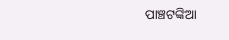ପାଞ୍ଚଟଙ୍କିଆ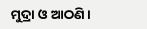ମୁଦ୍ରା ଓ ଆଠଣି ।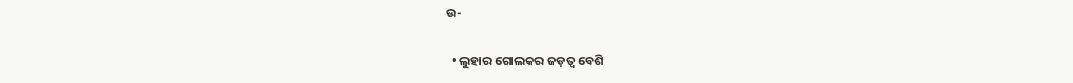ଉ-

  • ଲୁହାର ଗୋଲକର ଜଡ଼ତ୍ଵ ବେଶି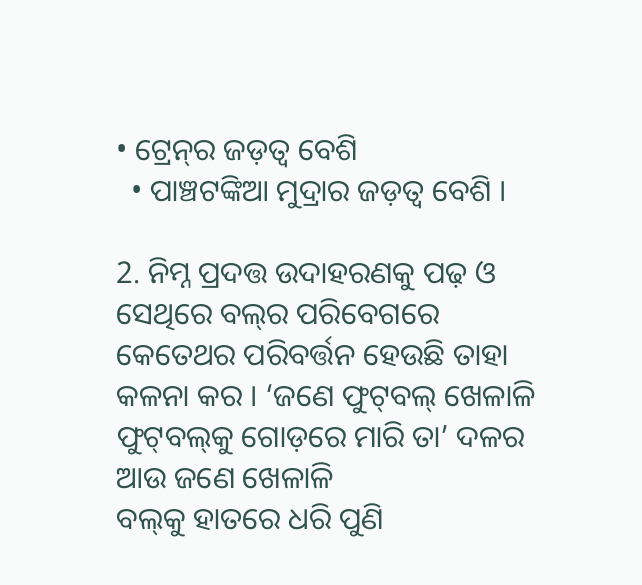• ଟ୍ରେନ୍‌ର ଜଡ଼ତ୍ଵ ବେଶି
  • ପାଞ୍ଚଟଙ୍କିଆ ମୁଦ୍ରାର ଜଡ଼ତ୍ଵ ବେଶି ।

2. ନିମ୍ନ ପ୍ରଦତ୍ତ ଉଦାହରଣକୁ ପଢ଼ ଓ ସେଥିରେ ବଲ୍‌ର ପରିବେଗରେ କେତେଥର ପରିବର୍ତ୍ତନ ହେଉଛି ତାହା କଳନା କର । ‘ଜଣେ ଫୁଟ୍‌ବଲ୍‌ ଖେଳାଳି ଫୁଟ୍‌ବଲ୍‌କୁ ଗୋଡ଼ରେ ମାରି ତା’ ଦଳର ଆଉ ଜଣେ ଖେଳାଳି
ବଲ୍‌କୁ ହାତରେ ଧରି ପୁଣି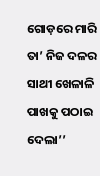ଗୋଡ଼ରେ ମାରି ତା’ ନିଜ ଦଳର ସାଥୀ ଖେଳାଳି ପାଖକୁ ପଠାଇ ଦେଲା’’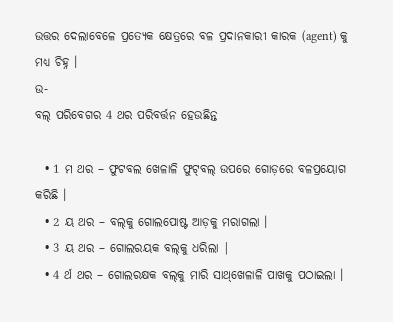ଉତ୍ତର ଦେଲାବେଳେ ପ୍ରତ୍ୟେକ କ୍ଷେତ୍ରରେ ବଳ ପ୍ରଦାନକାରୀ କାରକ (agent) କୁ ମଧ୍ୟ ଚିହ୍ନ ।
ଉ-
ବଲ୍‌ ପରିବେଗର 4 ଥର ପରିବର୍ତ୍ତନ ହେଉଛିନ୍ତ

  • 1 ମ ଥର – ଫୁଟବଲ ଖେଳାଳି ଫୁଟ୍‌ବଲ୍ ଉପରେ ଗୋଡ଼ରେ ବଳପ୍ରୟୋଗ କରିଛି ।
  • 2 ୟ ଥର – ବଲ୍‌କୁ ଗୋଲପୋଷ୍ଟ ଆଡ଼କୁ ମରାଗଲା ।
  • 3 ୟ ଥର – ଗୋଲରୟକ ବଲ୍‌କୁ ଧରିଲା |
  • 4 ର୍ଥ ଥର – ଗୋଲରକ୍ଷକ ବଲ୍‌କୁ ମାରି ସାଥ୍‌ଖେଳାଳି ପାଖକୁ ପଠାଇଲା ।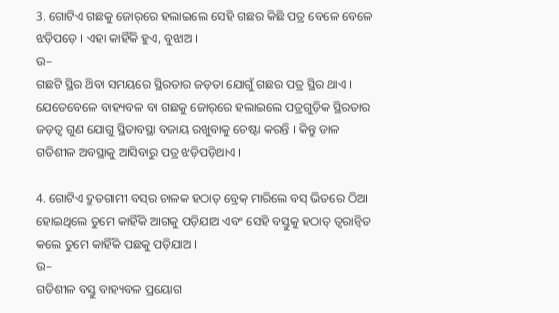3. ଗୋଟିଏ ଗଛକୁ ଜୋର୍‌ରେ ହଲାଇଲେ ସେହି ଗଛର କିଛି ପତ୍ର ବେଳେ ବେଳେ ଝଡ଼ିପଡ଼େ । ଏହା କାହିଁକି ହୁଏ, ବୁଝାଅ ।
ଉ–
ଗଛଟି ସ୍ଥିର ଥ‌ିବା ସମୟରେ ସ୍ଥିରତାର ଜଡ଼ତା ଯୋଗୁଁ ଗଛର ପତ୍ର ସ୍ଥିର ଥାଏ । ଯେତେବେଳେ ବାହ୍ୟବଳ ବା ଗଛକୁ ଜୋର୍‌ରେ ହଲାଇଲେ ପତ୍ରଗୁଡ଼ିକ ସ୍ଥିରତାର ଜଡ଼ତ୍ଵ ଗୁଣ ଯୋଗୁ ସ୍ଥିତାବସ୍ଥା ବଜାୟ ରଖୁବାକୁ ଚେଷ୍ଟା କରନ୍ତି । କିନ୍ତୁ ଡାଳ ଗତିଶୀଳ ଅବସ୍ଥାକୁ ଆସିବାରୁ ପତ୍ର ଝଡ଼ିପଡ଼ିଥାଏ ।

4. ଗୋଟିଏ ଦ୍ରୁତଗାମୀ ବସ୍‌ର ଚାଳକ ହଠାତ୍ ବ୍ରେକ୍ ମାରିଲେ ବସ୍ ଭିତରେ ଠିଆ ହୋଇଥିଲେ ତୁମେ କାହିଁକି ଆଗକୁ ପଡ଼ିଯାଅ ଏବଂ ସେହି ବସ୍ତୁକୁ ହଠାତ୍‌ ତ୍ୱରାନ୍ଵିତ କଲେ ତୁମେ କାହିଁକି ପଛକୁ ପଡ଼ିଯାଅ ।
ଉ–
ଗତିଶୀଳ ବସ୍ତୁ ବାହ୍ୟବଳ ପ୍ରୟୋଗ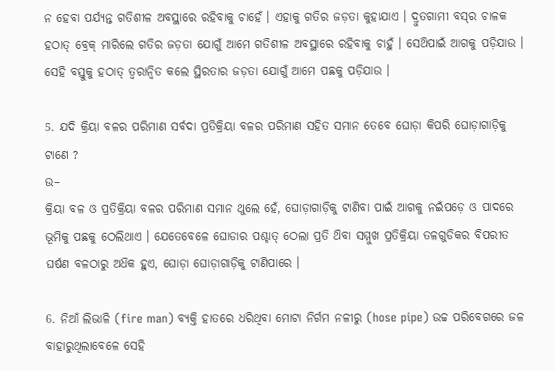ନ ହେବା ପର୍ଯ୍ୟନ୍ତ ଗତିଶୀଳ ଅବସ୍ଥାରେ ରହିବାକୁ ଚାହେଁ । ଏହାକୁ ଗତିର ଜଡ଼ତା କୁହାଯାଏ । ଦ୍ରୁତଗାମୀ ବସ୍‌ର ଚାଳକ ହଠାତ୍ ବ୍ରେକ୍ ମାରିଲେ ଗତିର ଜଡ଼ତା ଯୋଗୁଁ ଆମେ ଗତିଶୀଳ ଅବସ୍ଥାରେ ରହିବାକୁ ଚାହୁଁ । ସେଥ‌ିପାଇଁ ଆଗକୁ ପଡ଼ିଯାଉ । ସେହି ବସ୍ତୁକୁ ହଠାତ୍ ତ୍ଵରାନ୍ଵିତ କଲେ ସ୍ଥିରତାର ଜଡ଼ତା ଯୋଗୁଁ ଆମେ ପଛକୁ ପଡ଼ିଯାଉ ।

5. ଯଦି କ୍ରିୟା ବଳର ପରିମାଣ ସର୍ବଦା ପ୍ରତିକ୍ରିୟା ବଳର ପରିମାଣ ସହିତ ସମାନ ତେବେ ଘୋଡ଼ା କିପରି ଘୋଡ଼ାଗାଡ଼ିକୁ ଟାଣେ ?
ଉ–
କ୍ରିୟା ବଳ ଓ ପ୍ରତିକ୍ରିୟା ବଳର ପରିମାଣ ସମାନ ଥୁଲେ ହେଁ, ଘୋଡ଼ାଗାଡ଼ିକୁ ଟାଣିବା ପାଇଁ ଆଗକୁ ନଇଁପଡ଼େ ଓ ପାଦରେ ଭୂମିକୁ ପଛକୁ ଠେଲିଥାଏ । ଯେତେବେଳେ ଘୋଡାର ପଶ୍ଚାତ୍ ଠେଲା ପ୍ରତି ଥ‌ିବା ସମ୍ମୁଖ ପ୍ରତିକ୍ରିୟା ତଳଗୁଡିକର ବିପରୀତ ଘର୍ଷଣ ବଳଠାରୁ ଅଧ‌ିକ ହୁଏ, ଘୋଡ଼ା ଘୋଡ଼ାଗାଡ଼ିକୁ ଟାଣିପାରେ ।

6. ନିଆଁ ଲିଭାଳି (fire man) ବ୍ୟକ୍ତି ହାତରେ ଧରିଥିବା ମୋଟା ନିର୍ଗମ ନଳୀରୁ (hose pipe) ଉଚ୍ଚ ପରିବେଗରେ ଜଳ ବାହାରୁଥିଲାବେଳେ ସେହି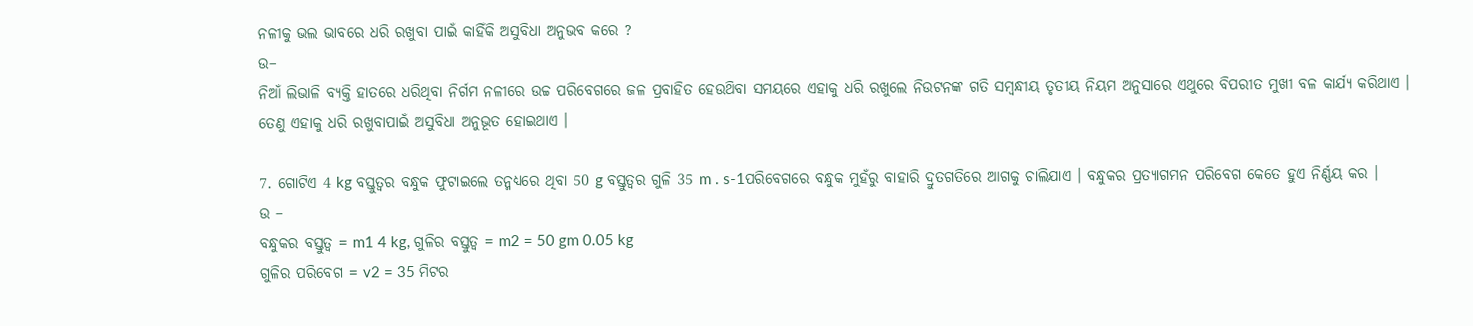ନଳୀକୁ ଭଲ ଭାବରେ ଧରି ରଖୁବା ପାଇଁ କାହିଁକି ଅସୁବିଧା ଅନୁଭବ କରେ ?
ଉ–
ନିଆଁ ଲିଭାଳି ବ୍ୟକ୍ତି ହାତରେ ଧରିଥିବା ନିର୍ଗମ ନଳୀରେ ଉଚ୍ଚ ପରିବେଗରେ ଜଳ ପ୍ରବାହିତ ହେଉଥ‌ିବା ସମୟରେ ଏହାକୁ ଧରି ରଖୁଲେ ନିଉଟନଙ୍କ ଗତି ସମ୍ବନ୍ଧୀୟ ତୃତୀୟ ନିୟମ ଅନୁସାରେ ଏଥୁରେ ବିପରୀତ ମୁଖୀ ବଳ କାର୍ଯ୍ୟ କରିଥାଏ । ତେଣୁ ଏହାକୁ ଧରି ରଖୁବାପାଇଁ ଅସୁବିଧା ଅନୁଭୂତ ହୋଇଥାଏ ।

7. ଗୋଟିଏ 4 kg ବସ୍ତୁତ୍ଵର ବନ୍ଧୁକ ଫୁଟାଇଲେ ତନ୍ମଧ୍ୟରେ ଥିବା 50 g ବସ୍ତୁତ୍ଵର ଗୁଳି 35 m . s-1ପରିବେଗରେ ବନ୍ଧୁକ ମୁହଁରୁ ବାହାରି ଦ୍ରୁତଗତିରେ ଆଗକୁ ଚାଲିଯାଏ । ବନ୍ଧୁକର ପ୍ରତ୍ୟାଗମନ ପରିବେଗ କେତେ ହୁଏ ନିର୍ଣ୍ଣୟ କର ।
ଉ –
ବନ୍ଧୁକର ବସ୍ତୁତ୍ଵ = m1 4 kg, ଗୁଳିର ବସ୍ତୁତ୍ଵ = m2 = 50 gm 0.05 kg
ଗୁଳିର ପରିବେଗ = v2 = 35 ମିଟର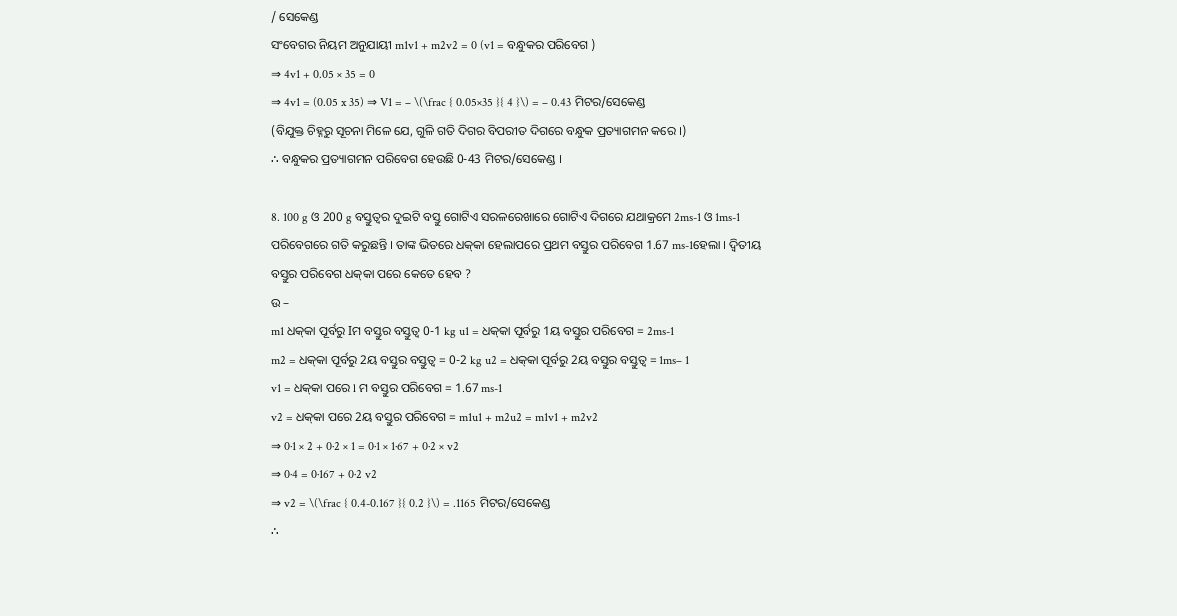/ ସେକେଣ୍ଡ
ସଂବେଗର ନିୟମ ଅନୁଯାୟୀ m1v1 + m2v2 = 0 (v1 = ବନ୍ଧୁକର ପରିବେଗ )
⇒ 4v1 + 0.05 × 35 = 0
⇒ 4v1 = (0.05 x 35) ⇒ V1 = – \(\frac { 0.05×35 }{ 4 }\) = – 0.43 ମିଟର/ସେକେଣ୍ଡ
(ବିଯୁକ୍ତ ଚିହ୍ନରୁ ସୂଚନା ମିଳେ ଯେ, ଗୁଳି ଗତି ଦିଗର ବିପରୀତ ଦିଗରେ ବନ୍ଧୁକ ପ୍ରତ୍ୟାଗମନ କରେ ।)
∴ ବନ୍ଧୁକର ପ୍ରତ୍ୟାଗମନ ପରିବେଗ ହେଉଛି 0-43 ମିଟର/ସେକେଣ୍ଡ ।

8. 100 g ଓ 200 g ବସ୍ତୁତ୍ଵର ଦୁଇଟି ବସ୍ତୁ ଗୋଟିଏ ସରଳରେଖାରେ ଗୋଟିଏ ଦିଗରେ ଯଥାକ୍ରମେ 2ms-1 ଓ 1ms-1 ପରିବେଗରେ ଗତି କରୁଛନ୍ତି । ତାଙ୍କ ଭିତରେ ଧକ୍‌କା ହେଲାପରେ ପ୍ରଥମ ବସ୍ତୁର ପରିବେଗ 1.67 ms-1ହେଲା । ଦ୍ଵିତୀୟ ବସ୍ତୁର ପରିବେଗ ଧକ୍‌କା ପରେ କେତେ ହେବ ?
ଉ –
m1 ଧକ୍‌କା ପୂର୍ବରୁ Iମ ବସ୍ତୁର ବସ୍ତୁତ୍ଵ 0-1 kg u1 = ଧକ୍‌କା ପୂର୍ବରୁ 1ୟ ବସ୍ତୁର ପରିବେଗ = 2ms-1
m2 = ଧକ୍‌କା ପୂର୍ବରୁ 2ୟ ବସ୍ତୁର ବସ୍ତୁତ୍ଵ = 0-2 kg u2 = ଧକ୍‌କା ପୂର୍ବରୁ 2ୟ ବସ୍ତୁର ବସ୍ତୁତ୍ଵ = 1ms– 1
v1 = ଧକ୍‌କା ପରେ l ମ ବସ୍ତୁର ପରିବେଗ = 1.67 ms-1
v2 = ଧକ୍‌କା ପରେ 2ୟ ବସ୍ତୁର ପରିବେଗ = m1u1 + m2u2 = m1v1 + m2v2
⇒ 0·1 × 2 + 0·2 × 1 = 0·1 × 1·67 + 0·2 × v2
⇒ 0·4 = 0·167 + 0·2 v2
⇒ v2 = \(\frac { 0.4-0.167 }{ 0.2 }\) = .1165 ମିଟର/ସେକେଣ୍ଡ
∴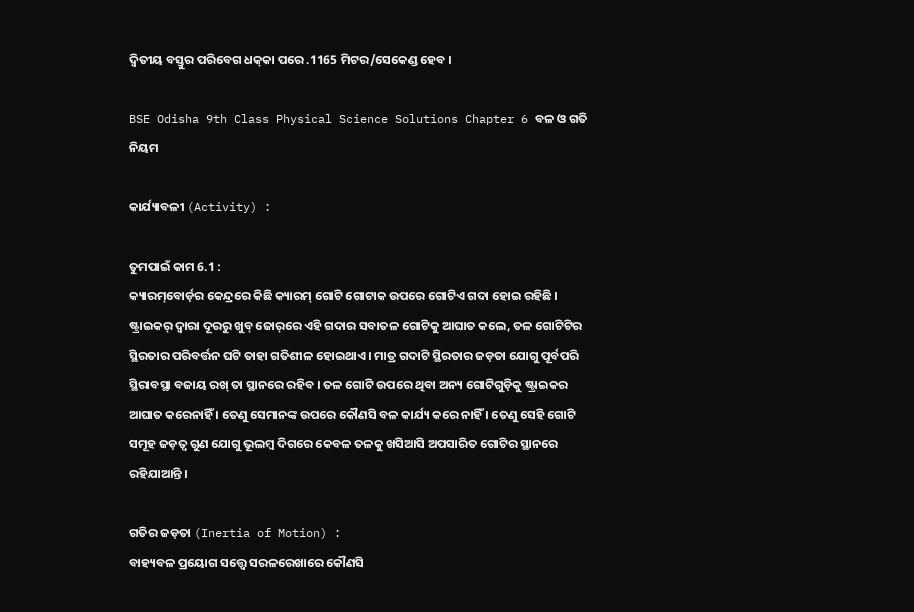ଦ୍ଵିତୀୟ ବସ୍ତୁର ପରିବେଗ ଧକ୍‌କା ପରେ .1165 ମିଟର/ସେକେଣ୍ଡ ହେବ ।

BSE Odisha 9th Class Physical Science Solutions Chapter 6 ବଳ ଓ ଗତି ନିୟମ

କାର୍ଯ୍ୟାବଳୀ (Activity) :

ତୁମପାଇଁ କାମ 6.1 :
କ୍ୟାରମ୍‌ବୋର୍ଡ଼ର କେନ୍ଦ୍ରରେ କିଛି କ୍ୟାରମ୍ ଗୋଟି ଗୋଟାକ ଉପରେ ଗୋଟିଏ ଗଦା ହୋଇ ରହିଛି । ଷ୍ଟ୍ରାଇକର୍ ଦ୍ଵାରା ଦୂରରୁ ଖୁବ୍‌ ଜୋର୍‌ରେ ଏହି ଗଦାର ସବାତଳ ଗୋଟିକୁ ଆଘାତ କଲେ, ତଳ ଗୋଟିଟିର ସ୍ଥିରତାର ପରିବର୍ତ୍ତନ ଘଟି ତାହା ଗତିଶୀଳ ହୋଇଥାଏ । ମାତ୍ର ଗଦାଟି ସ୍ଥିରତାର ଜଡ଼ତା ଯୋଗୁ ପୂର୍ବପରି ସ୍ଥିରାବସ୍ଥା ବଜାୟ ରଖ୍ ତା ସ୍ଥାନରେ ରହିବ । ତଳ ଗୋଟି ଉପରେ ଥିବା ଅନ୍ୟ ଗୋଟିଗୁଡ଼ିକୁ ଷ୍ଟ୍ରାଇକର ଆଘାତ କରେନାହିଁ । ତେଣୁ ସେମାନଙ୍କ ଉପରେ କୌଣସି ବଳ କାର୍ଯ୍ୟ କରେ ନାହିଁ । ତେଣୁ ସେହି ଗୋଟି ସମୂହ ଜଡ଼ତ୍ଵ ଗୁଣ ଯୋଗୁ ଭୂଲମ୍ବ ଦିଗରେ କେବଳ ତଳକୁ ଖସିଆସି ଅପସାରିତ ଗୋଟିର ସ୍ଥାନରେ ରହିଯାଆନ୍ତି ।

ଗତିର ଜଡ଼ତା (Inertia of Motion) :
ବାହ୍ୟବଳ ପ୍ରୟୋଗ ସତ୍ତ୍ବେ ସରଳରେଖାରେ କୌଣସି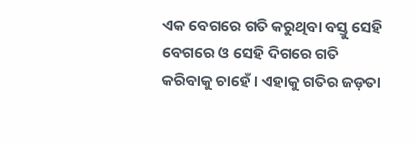ଏକ ବେଗରେ ଗତି କରୁଥିବା ବସ୍ତୁ ସେହି ବେଗରେ ଓ ସେହି ଦିଗରେ ଗତି କରିବାକୁ ଚାହେଁ । ଏହାକୁ ଗତିର ଜଡ଼ତା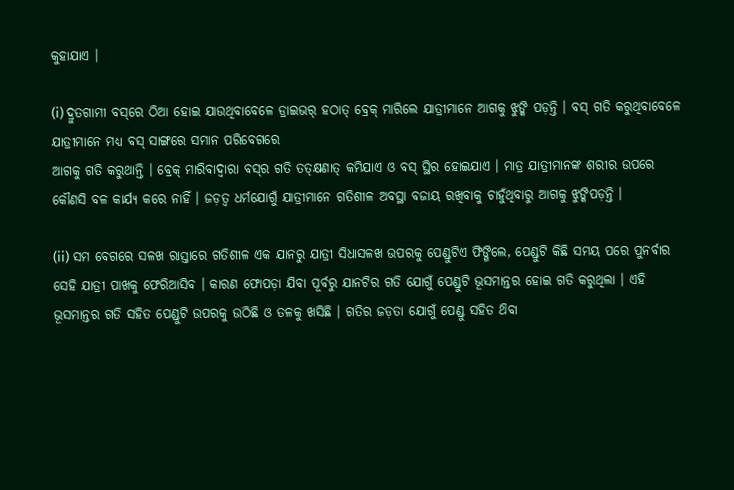କୁହାଯାଏ ।

(i) ଦ୍ରୁତଗାମୀ ବସ୍‌ରେ ଠିଆ ହୋଇ ଯାଉଥିବାବେଳେ ଡ୍ରାଇଭର୍‌ ହଠାତ୍ ବ୍ରେକ୍ ମାରିଲେ ଯାତ୍ରୀମାନେ ଆଗକୁ ଝୁଙ୍କି ପଡ଼ନ୍ତି । ବସ୍ ଗତି କରୁଥିବାବେଳେ ଯାତ୍ରୀମାନେ ମଧ୍ୟ ବସ୍ ସାଙ୍ଗରେ ସମାନ ପରିବେଗରେ
ଆଗକୁ ଗତି କରୁଥାନ୍ତି । ବ୍ରେକ୍ ମାରିବାଦ୍ଵାରା ବସ୍‌ର ଗତି ତତ୍‌କ୍ଷଣାତ୍‌ କମିଯାଏ ଓ ବସ୍ ସ୍ଥିର ହୋଇଯାଏ । ମାତ୍ର ଯାତ୍ରୀମାନଙ୍କ ଶରୀର ଉପରେ କୌଣସି ବଳ କାର୍ଯ୍ୟ କରେ ନାହିଁ । ଜଡ଼ତ୍ଵ ଧର୍ମଯୋଗୁଁ ଯାତ୍ରୀମାନେ ଗତିଶୀଳ ଅବସ୍ଥା ବଜାୟ ରଖିବାକୁ ଚାହୁଁଥିବାରୁ ଆଗକୁ ଝୁଙ୍କିପଡ଼ନ୍ତି ।

(ii) ସମ ବେଗରେ ସଳଖ ରାସ୍ତାରେ ଗତିଶୀଳ ଏକ ଯାନରୁ ଯାତ୍ରୀ ସିଧାସଳଖ ଉପରକୁ ପେଣ୍ଡୁଟିଏ ଫିଙ୍ଗିଲେ, ପେଣ୍ଡୁଟି କିଛି ସମୟ ପରେ ପୁନର୍ବାର ସେହି ଯାତ୍ରୀ ପାଖକୁ ଫେରିଆସିବ । କାରଣ ଫୋପଡ଼ା ଯିବା ପୂର୍ବରୁ ଯାନଟିର ଗତି ଯୋଗୁଁ ପେଣ୍ଡୁଟି ଭୂସମାନ୍ତର ହୋଇ ଗତି କରୁଥିଲା । ଏହି ଭୂସମାନ୍ତର ଗତି ସହିତ ପେଣ୍ଡୁଟି ଉପରକୁ ଉଠିଛି ଓ ତଳକୁ ଖସିଛି । ଗତିର ଜଡ଼ତା ଯୋଗୁଁ ପେଣ୍ଡୁ ସହିତ ଥ‌ିବା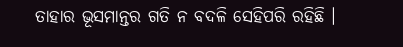ତାହାର ଭୂସମାନ୍ତର ଗତି ନ ବଦଳି ସେହିପରି ରହିଛି ।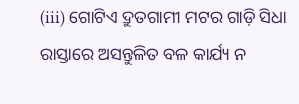(iii) ଗୋଟିଏ ଦ୍ରୁତଗାମୀ ମଟର ଗାଡ଼ି ସିଧା ରାସ୍ତାରେ ଅସନ୍ତୁଳିତ ବଳ କାର୍ଯ୍ୟ ନ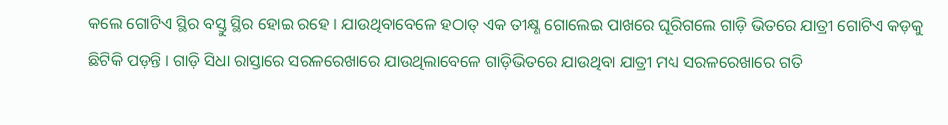କଲେ ଗୋଟିଏ ସ୍ଥିର ବସ୍ତୁ ସ୍ଥିର ହୋଇ ରହେ । ଯାଉଥିବାବେଳେ ହଠାତ୍ ଏକ ତୀକ୍ଷ୍ଣ ଗୋଲେଇ ପାଖରେ ଘୂରିଗଲେ ଗାଡ଼ି ଭିତରେ ଯାତ୍ରୀ ଗୋଟିଏ କଡ଼କୁ ଛିଟିକି ପଡ଼ନ୍ତି । ଗାଡ଼ି ସିଧା ରାସ୍ତାରେ ସରଳରେଖାରେ ଯାଉଥିଲାବେଳେ ଗାଡ଼ିଭିତରେ ଯାଉଥିବା ଯାତ୍ରୀ ମଧ୍ୟ ସରଳରେଖାରେ ଗତି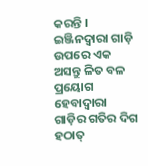କରନ୍ତି । ଇଞ୍ଜିନଦ୍ୱାରା ଗାଡ଼ି ଉପରେ ଏକ ଅସନ୍ତୁ ଳିତ ବଳ ପ୍ରୟୋଗ ହେବାଦ୍ଵାରା ଗାଡ଼ିର ଗତିର ଦିଗ ହଠାତ୍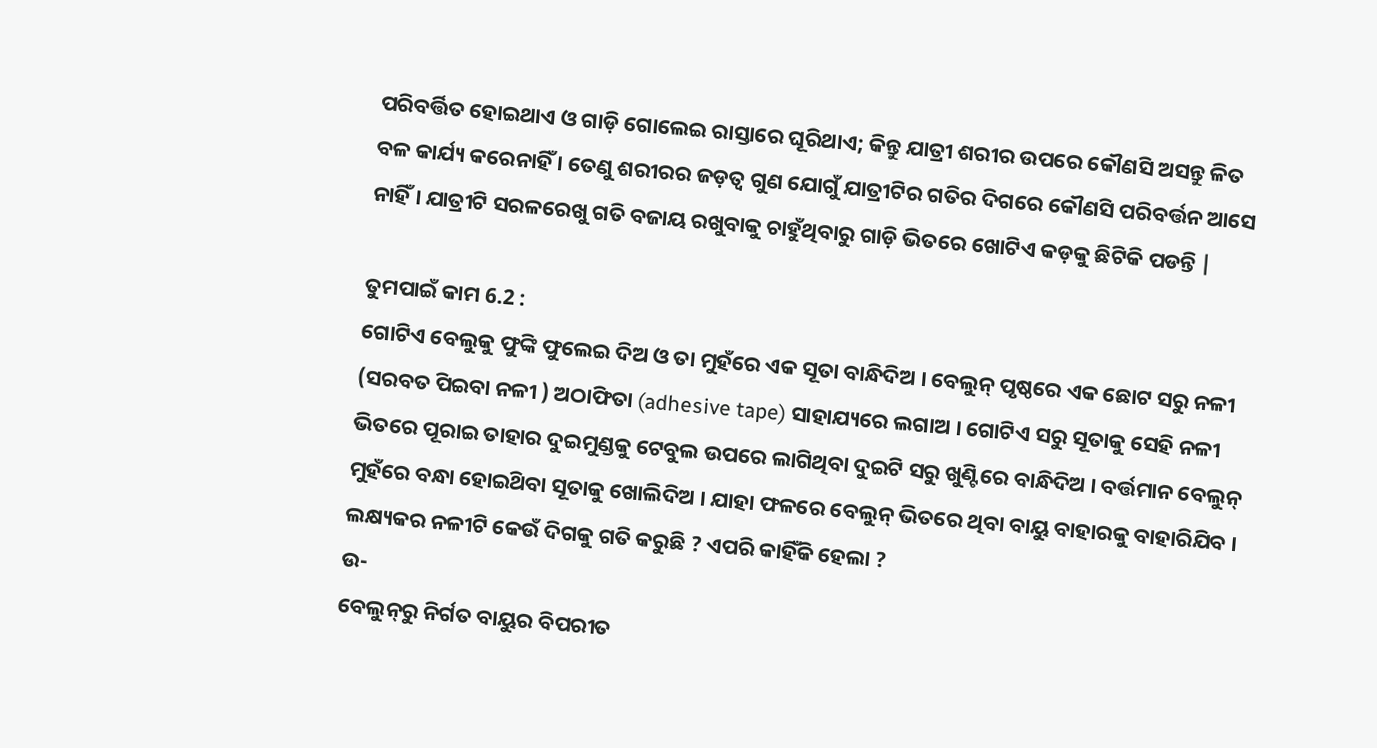ପରିବର୍ତ୍ତିତ ହୋଇଥାଏ ଓ ଗାଡ଼ି ଗୋଲେଇ ରାସ୍ତାରେ ଘୂରିଥାଏ; କିନ୍ତୁ ଯାତ୍ରୀ ଶରୀର ଉପରେ କୌଣସି ଅସନ୍ତୁ ଳିତ ବଳ କାର୍ଯ୍ୟ କରେନାହିଁ । ତେଣୁ ଶରୀରର ଜଡ଼ତ୍ଵ ଗୁଣ ଯୋଗୁଁ ଯାତ୍ରୀଟିର ଗତିର ଦିଗରେ କୌଣସି ପରିବର୍ତ୍ତନ ଆସେ ନାହିଁ । ଯାତ୍ରୀଟି ସରଳରେଖୁ ଗତି ବଜାୟ ରଖୁବାକୁ ଚାହୁଁଥିବାରୁ ଗାଡ଼ି ଭିତରେ ଖୋଟିଏ କଡ଼କୁ ଛିଟିକି ପଡନ୍ତି |

ତୁମପାଇଁ କାମ 6.2 :
ଗୋଟିଏ ବେଲୁକୁ ଫୁଙ୍କି ଫୁଲେଇ ଦିଅ ଓ ତା ମୁହଁରେ ଏକ ସୂତା ବାନ୍ଧିଦିଅ । ବେଲୁନ୍ ପୃଷ୍ଠରେ ଏକ ଛୋଟ ସରୁ ନଳୀ (ସରବତ ପିଇବା ନଳୀ ) ଅଠାଫିତା (adhesive tape) ସାହାଯ୍ୟରେ ଲଗାଅ । ଗୋଟିଏ ସରୁ ସୂତାକୁ ସେହି ନଳୀ ଭିତରେ ପୂରାଇ ତାହାର ଦୁଇମୁଣ୍ଡକୁ ଟେବୁଲ ଉପରେ ଲାଗିଥିବା ଦୁଇଟି ସରୁ ଖୁଣ୍ଟିରେ ବାନ୍ଧିଦିଅ । ବର୍ତ୍ତମାନ ବେଲୁନ୍ ମୁହଁରେ ବନ୍ଧା ହୋଇଥ‌ିବା ସୂତାକୁ ଖୋଲିଦିଅ । ଯାହା ଫଳରେ ବେଲୁନ୍ ଭିତରେ ଥିବା ବାୟୁ ବାହାରକୁ ବାହାରିଯିବ । ଲକ୍ଷ୍ୟକର ନଳୀଟି କେଉଁ ଦିଗକୁ ଗତି କରୁଛି ? ଏପରି କାହିଁକି ହେଲା ?
ଉ-
ବେଲୁନ୍‌ରୁ ନିର୍ଗତ ବାୟୁର ବିପରୀତ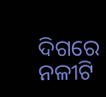ଦିଗରେ ନଳୀଟି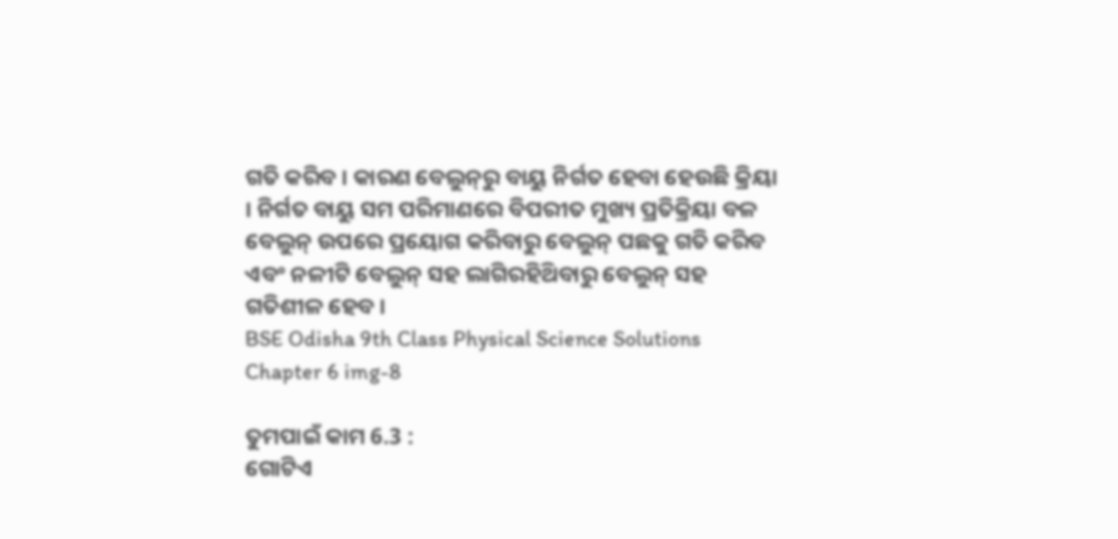ଗତି କରିବ । କାରଣ ବେଲୁନ୍‌ରୁ ବାୟୁ ନିର୍ଗତ ହେବା ହେଉଛି କ୍ରିୟା । ନିର୍ଗତ ବାୟୁ ସମ ପରିମାଣରେ ବିପରୀତ ମୁଖ୍ୟ ପ୍ରତିକ୍ରିୟା ବଳ ବେଲୁନ୍ ଉପରେ ପ୍ରୟୋଗ କରିବାରୁ ବେଲୁନ୍‌ ପଛକୁ ଗତି କରିବ ଏବଂ ନଳୀଟି ବେଲୁନ୍ ସହ ଲାଗିରହିଥ‌ିବାରୁ ବେଲୁନ୍ ସହ ଗତିଶୀଳ ହେବ ।
BSE Odisha 9th Class Physical Science Solutions Chapter 6 img-8

ତୁମପାଇଁ କାମ 6.3 :
ଗୋଟିଏ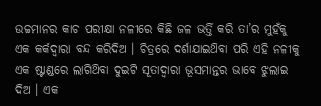ଉଚ୍ଚମାନର କାଚ ପରୀକ୍ଷା ନଳୀରେ କିଛି ଜଳ ଭର୍ତ୍ତି କରି ତା’ର ମୁହଁକୁ ଏକ କର୍କଦ୍ଵାରା ବନ୍ଦ କରିଦିଅ । ଚିତ୍ରରେ ଦର୍ଶାଯାଇଥ‌ିବା ପରି ଏହି ନଳୀକୁ ଏକ ଷ୍ଟାଣ୍ଡରେ ଲାଗିଥ‌ିବା ଦୁଇଟି ସୂତାଦ୍ୱାରା ଭୂସମାନ୍ତର ଭାବେ ଝୁଲାଇ ଦିଅ । ଏକ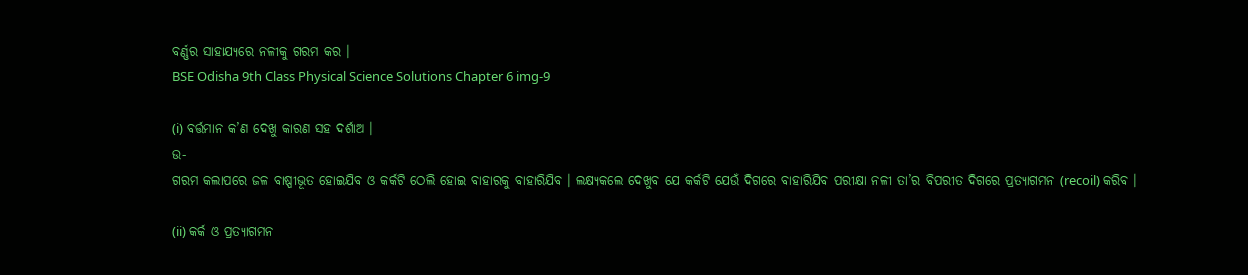ବର୍ଣ୍ଣର ସାହାଯ୍ୟରେ ନଳୀକୁ ଗରମ କର ।
BSE Odisha 9th Class Physical Science Solutions Chapter 6 img-9

(i) ବର୍ତ୍ତମାନ କ’ଣ ଦେଖୁ କାରଣ ସହ ଦର୍ଶାଅ ।
ଉ-
ଗରମ କଲାପରେ ଜଳ ବାଷ୍ପୀଭୂତ ହୋଇଯିବ ଓ କର୍କଟି ଠେଲି ହୋଇ ବାହାରକୁ ବାହାରିଯିବ । ଲକ୍ଷ୍ୟକଲେ ଦେଖୁବ ଯେ କର୍କଟି ଯେଉଁ ଦିଗରେ ବାହାରିଯିବ ପରୀକ୍ଷା ନଳୀ ତା’ର ବିପରୀତ ଦିଗରେ ପ୍ରତ୍ୟାଗମନ (recoil) କରିବ ।

(ii) କର୍କ ଓ ପ୍ରତ୍ୟାଗମନ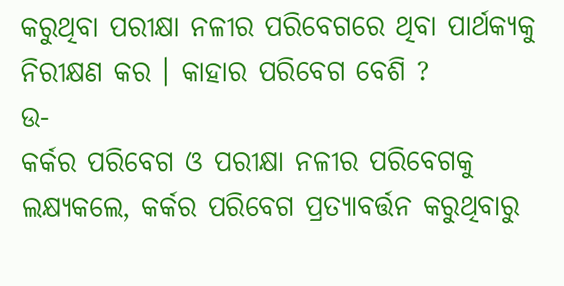କରୁଥିବା ପରୀକ୍ଷା ନଳୀର ପରିବେଗରେ ଥିବା ପାର୍ଥକ୍ୟକୁ ନିରୀକ୍ଷଣ କର । କାହାର ପରିବେଗ ବେଶି ?
ଉ-
କର୍କର ପରିବେଗ ଓ ପରୀକ୍ଷା ନଳୀର ପରିବେଗକୁ ଲକ୍ଷ୍ୟକଲେ, କର୍କର ପରିବେଗ ପ୍ରତ୍ୟାବର୍ତ୍ତନ କରୁଥିବାରୁ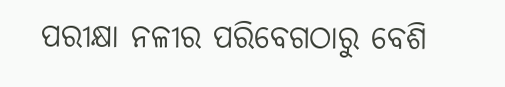ପରୀକ୍ଷା ନଳୀର ପରିବେଗଠାରୁ ବେଶି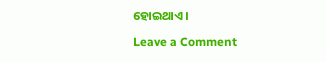ହୋଇଥାଏ ।

Leave a Comment